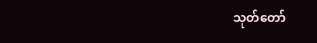သုတ်တော်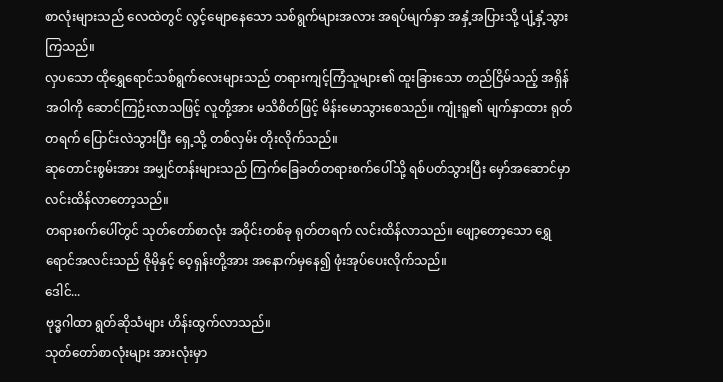စာလုံးများသည် လေထဲတွင် လွင့်မျောနေသော သစ်ရွက်များအလား အရပ်မျက်နှာ အနှံ့အပြားသို့ ပျံ့နှံ့သွားကြသည်။
လှပသော ထိုရွှေရောင်သစ်ရွက်လေးများသည် တရားကျင့်ကြံသူများ၏ ထူးခြားသော တည်ငြိမ်သည့် အရှိန်အဝါကို ဆောင်ကြဉ်းလာသဖြင့် လူတို့အား မသိစိတ်ဖြင့် မိန်းမောသွားစေသည်။ ကျုံးရူ၏ မျက်နှာထား ရုတ်တရက် ပြောင်းလဲသွားပြီး ရှေ့သို့ တစ်လှမ်း တိုးလိုက်သည်။
ဆုတောင်းစွမ်းအား အမျှင်တန်းများသည် ကြက်ခြေခတ်တရားစက်ပေါ်သို့ ရစ်ပတ်သွားပြီး မှော်အဆောင်မှာ လင်းထိန်လာတော့သည်။
တရားစက်ပေါ်တွင် သုတ်တော်စာလုံး အဝိုင်းတစ်ခု ရုတ်တရက် လင်းထိန်လာသည်။ ဖျော့တော့သော ရွှေရောင်အလင်းသည် ဇိုမိုနှင့် ဝေ့ရှန်းတို့အား အနောက်မှနေ၍ ဖုံးအုပ်ပေးလိုက်သည်။
ဒေါင်...
ဗုဒ္ဓဂါထာ ရွတ်ဆိုသံများ ဟိန်းထွက်လာသည်။
သုတ်တော်စာလုံးများ အားလုံးမှာ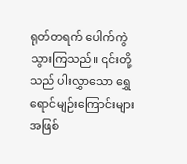ရုတ်တရက် ပေါက်ကွဲသွားကြသည်။ ၎င်းတို့သည် ပါးလွှာသော ရွှေရောင်မျဉ်းကြောင်းများအဖြစ်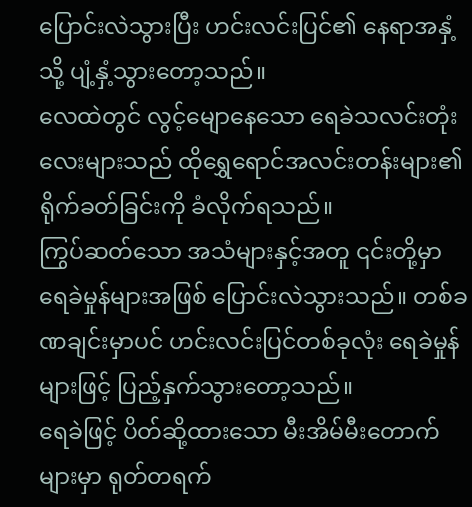ပြောင်းလဲသွားပြီး ဟင်းလင်းပြင်၏ နေရာအနှံ့သို့ ပျံ့နှံ့သွားတော့သည်။
လေထဲတွင် လွင့်မျောနေသော ရေခဲသလင်းတုံးလေးများသည် ထိုရွှေရောင်အလင်းတန်းများ၏ ရိုက်ခတ်ခြင်းကို ခံလိုက်ရသည်။
ကြွပ်ဆတ်သော အသံများနှင့်အတူ ၎င်းတို့မှာ ရေခဲမှုန်များအဖြစ် ပြောင်းလဲသွားသည်။ တစ်ခဏချင်းမှာပင် ဟင်းလင်းပြင်တစ်ခုလုံး ရေခဲမှုန်များဖြင့် ပြည့်နှက်သွားတော့သည်။
ရေခဲဖြင့် ပိတ်ဆို့ထားသော မီးအိမ်မီးတောက်များမှာ ရုတ်တရက်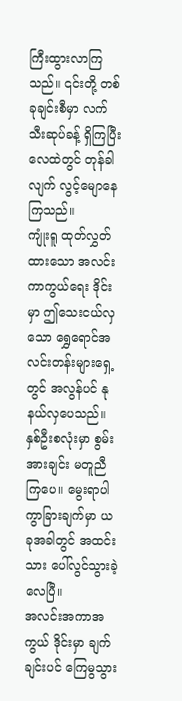ကြီးထွားလာကြသည်။ ၎င်းတို့ တစ်ခုချင်းစီမှာ လက်သီးဆုပ်ခန့် ရှိကြပြီး လေထဲတွင် တုန်ခါလျက် လွင့်မျောနေကြသည်။
ကျုံးရူ ထုတ်လွှတ်ထားသော အလင်းကာကွယ်ရေး ဒိုင်းမှာ ဤသေးငယ်လှသော ရွှေရောင်အလင်းတန်းများရှေ့တွင် အလွန်ပင် နုနယ်လှပေသည်။
နှစ်ဦးစလုံးမှာ စွမ်းအားချင်း မတူညီကြပေ။ မွေးရာပါ ကွာခြားချက်မှာ ယခုအခါတွင် အထင်းသား ပေါ်လွင်သွားခဲ့လေပြီ။
အလင်းအကာအကွယ် ဒိုင်းမှာ ချက်ချင်းပင် ကြေမွသွား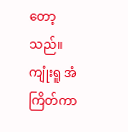တော့သည်။ ကျုံးရူ အံကြိတ်ကာ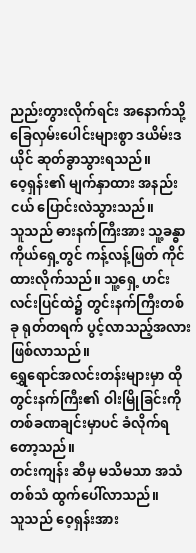ညည်းတွားလိုက်ရင်း အနောက်သို့ ခြေလှမ်းပေါင်းများစွာ ဒယိမ်းဒယိုင် ဆုတ်ခွာသွားရသည်။
ဝေ့ရှန်း၏ မျက်နှာထား အနည်းငယ် ပြောင်းလဲသွားသည်။
သူသည် ဓားနက်ကြီးအား သူ့ခန္ဓာကိုယ်ရှေ့တွင် ကန့်လန့်ဖြတ် ကိုင်ထားလိုက်သည်။ သူ့ရှေ့ ဟင်းလင်းပြင်ထဲ၌ တွင်းနက်ကြီးတစ်ခု ရုတ်တရက် ပွင့်လာသည့်အလား ဖြစ်လာသည်။
ရွှေရောင်အလင်းတန်းများမှာ ထိုတွင်းနက်ကြီး၏ ဝါးမြိုခြင်းကို တစ်ခဏချင်းမှာပင် ခံလိုက်ရတော့သည်။
တင်းကျန်း ဆီမှ မသိမသာ အသံတစ်သံ ထွက်ပေါ်လာသည်။
သူသည် ဝေ့ရှန်းအား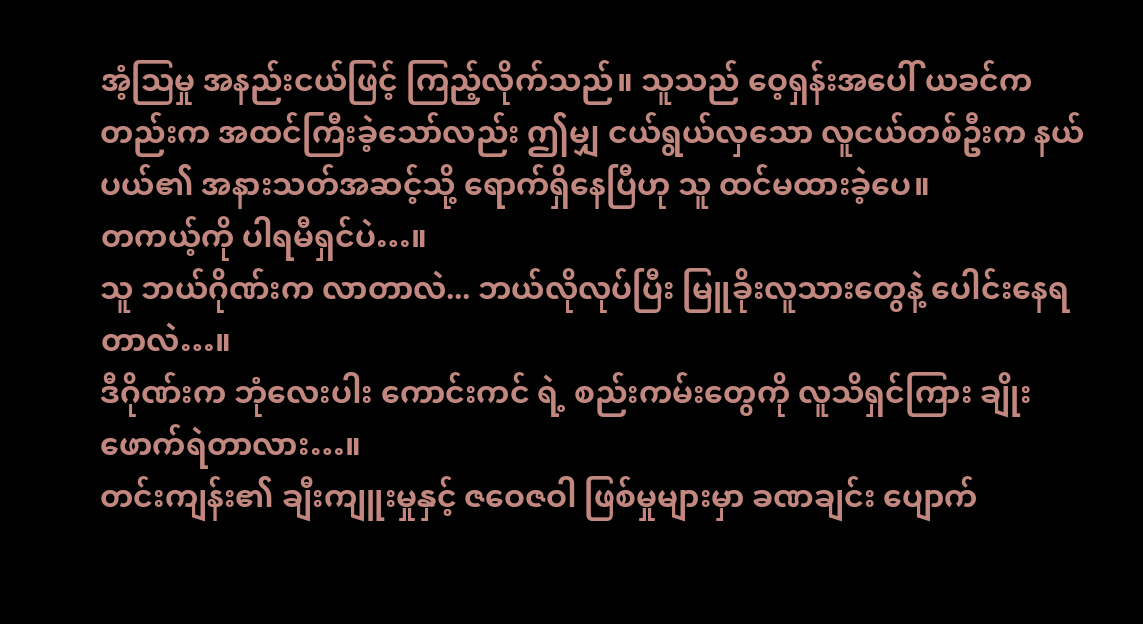အံ့ဩမှု အနည်းငယ်ဖြင့် ကြည့်လိုက်သည်။ သူသည် ဝေ့ရှန်းအပေါ် ယခင်ကတည်းက အထင်ကြီးခဲ့သော်လည်း ဤမျှ ငယ်ရွယ်လှသော လူငယ်တစ်ဦးက နယ်ပယ်၏ အနားသတ်အဆင့်သို့ ရောက်ရှိနေပြီဟု သူ ထင်မထားခဲ့ပေ။
တကယ့်ကို ပါရမီရှင်ပဲ…။
သူ ဘယ်ဂိုဏ်းက လာတာလဲ... ဘယ်လိုလုပ်ပြီး မြူခိုးလူသားတွေနဲ့ ပေါင်းနေရတာလဲ…။
ဒီဂိုဏ်းက ဘုံလေးပါး ကောင်းကင် ရဲ့ စည်းကမ်းတွေကို လူသိရှင်ကြား ချိုးဖောက်ရဲတာလား…။
တင်းကျန်း၏ ချီးကျူးမှုနှင့် ဇဝေဇဝါ ဖြစ်မှုများမှာ ခဏချင်း ပျောက်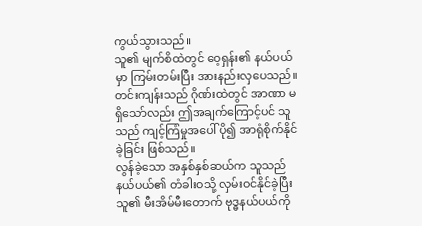ကွယ်သွားသည်။
သူ၏ မျက်စိထဲတွင် ဝေ့ရှန်း၏ နယ်ပယ်မှာ ကြမ်းတမ်းပြီး အားနည်းလှပေသည်။ တင်းကျန်းသည် ဂိုဏ်းထဲတွင် အာဏာ မရှိသော်လည်း ဤအချက်ကြောင့်ပင် သူသည် ကျင့်ကြံမှုအပေါ် ပို၍ အာရုံစိုက်နိုင်ခဲ့ခြင်း ဖြစ်သည်။
လွန်ခဲ့သော အနှစ်နှစ်ဆယ်က သူသည် နယ်ပယ်၏ တံခါးဝသို့ လှမ်းဝင်နိုင်ခဲ့ပြီး သူ၏ မီးအိမ်မီးတောက် ဗုဒ္ဓနယ်ပယ်ကို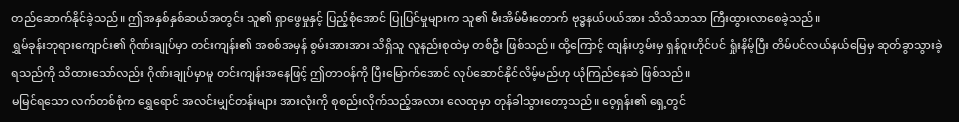တည်ဆောက်နိုင်ခဲ့သည်။ ဤအနှစ်နှစ်ဆယ်အတွင်း သူ၏ ရှာဖွေမှုနှင့် ပြည့်စုံအောင် ပြုပြင်မှုများက သူ၏ မီးအိမ်မီးတောက် ဗုဒ္ဓနယ်ပယ်အား သိသိသာသာ ကြီးထွားလာစေခဲ့သည်။
ရွှမ်ခုန်းဘုရားကျောင်း၏ ဂိုဏ်းချုပ်မှာ တင်းကျန်း၏ အစစ်အမှန် စွမ်းအားအား သိရှိသူ လူနည်းစုထဲမှ တစ်ဦး ဖြစ်သည်။ ထို့ကြောင့် ထျန်းဟွမ်းမှ ရှန်ဝူးဟိုင်ပင် ရှုံးနိမ့်ပြီး တိမ်ပင်လယ်နယ်မြေမှ ဆုတ်ခွာသွားခဲ့ရသည်ကို သိထားသော်လည်း ဂိုဏ်းချုပ်မှာမူ တင်းကျန်းအနေဖြင့် ဤတာဝန်ကို ပြီးမြောက်အောင် လုပ်ဆောင်နိုင်လိမ့်မည်ဟု ယုံကြည်နေဆဲ ဖြစ်သည်။
မမြင်ရသော လက်တစ်စုံက ရွှေရောင် အလင်းမျှင်တန်းများ အားလုံးကို စုစည်းလိုက်သည့်အလား လေထုမှာ တုန်ခါသွားတော့သည်။ ဝေ့ရှန်း၏ ရှေ့တွင်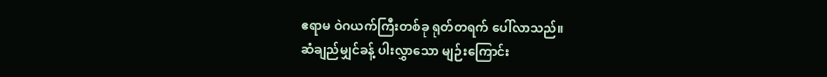ဧရာမ ဝဲဂယက်ကြီးတစ်ခု ရုတ်တရက် ပေါ်လာသည်။
ဆံချည်မျှင်ခန့် ပါးလွှာသော မျဉ်းကြောင်း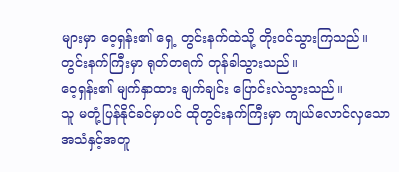များမှာ ဝေ့ရှန်း၏ ရှေ့ တွင်းနက်ထဲသို့ တိုးဝင်သွားကြသည်။
တွင်းနက်ကြီးမှာ ရုတ်တရက် တုန်ခါသွားသည်။
ဝေ့ရှန်း၏ မျက်နှာထား ချက်ချင်း ပြောင်းလဲသွားသည်။
သူ မတုံ့ပြန်နိုင်ခင်မှာပင် ထိုတွင်းနက်ကြီးမှာ ကျယ်လောင်လှသော အသံနှင့်အတူ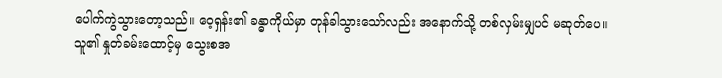ပေါက်ကွဲသွားတော့သည်။ ဝေ့ရှန်း၏ ခန္ဓာကိုယ်မှာ တုန်ခါသွားသော်လည်း အနောက်သို့ တစ်လှမ်းမျှပင် မဆုတ်ပေ။
သူ၏ နှုတ်ခမ်းထောင့်မှ သွေးစအ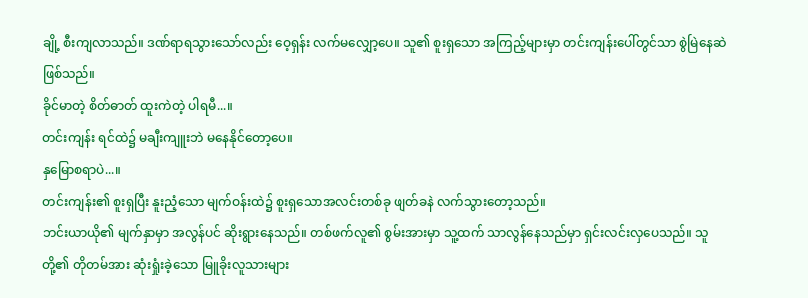ချို့ စီးကျလာသည်။ ဒဏ်ရာရသွားသော်လည်း ဝေ့ရှန်း လက်မလျှော့ပေ။ သူ၏ စူးရှသော အကြည့်များမှာ တင်းကျန်းပေါ်တွင်သာ စွဲမြဲနေဆဲ ဖြစ်သည်။
ခိုင်မာတဲ့ စိတ်ဓာတ် ထူးကဲတဲ့ ပါရမီ...။
တင်းကျန်း ရင်ထဲ၌ မချီးကျူးဘဲ မနေနိုင်တော့ပေ။
နှမြောစရာပဲ...။
တင်းကျန်း၏ စူးရှပြီး နူးညံ့သော မျက်ဝန်းထဲ၌ စူးရှသောအလင်းတစ်ခု ဖျတ်ခနဲ လက်သွားတော့သည်။
ဘင်းယာယို၏ မျက်နှာမှာ အလွန်ပင် ဆိုးရွားနေသည်။ တစ်ဖက်လူ၏ စွမ်းအားမှာ သူ့ထက် သာလွန်နေသည်မှာ ရှင်းလင်းလှပေသည်။ သူတို့၏ တိုတမ်အား ဆုံးရှုံးခဲ့သော မြူခိုးလူသားများ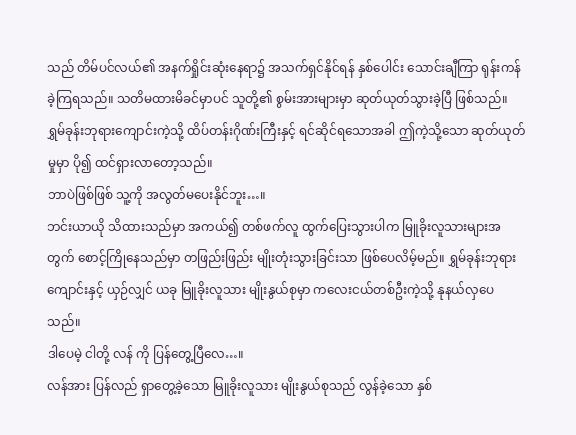သည် တိမ်ပင်လယ်၏ အနက်ရှိုင်းဆုံးနေရာ၌ အသက်ရှင်နိုင်ရန် နှစ်ပေါင်း သောင်းချီကြာ ရုန်းကန်ခဲ့ကြရသည်။ သတိမထားမိခင်မှာပင် သူတို့၏ စွမ်းအားများမှာ ဆုတ်ယုတ်သွားခဲ့ပြီ ဖြစ်သည်။
ရွှမ်ခုန်းဘုရားကျောင်းကဲ့သို့ ထိပ်တန်းဂိုဏ်းကြီးနှင့် ရင်ဆိုင်ရသောအခါ ဤကဲ့သို့သော ဆုတ်ယုတ်မှုမှာ ပို၍ ထင်ရှားလာတော့သည်။
ဘာပဲဖြစ်ဖြစ် သူ့ကို အလွတ်မပေးနိုင်ဘူး…။
ဘင်းယာယို သိထားသည်မှာ အကယ်၍ တစ်ဖက်လူ ထွက်ပြေးသွားပါက မြူခိုးလူသားများအတွက် စောင့်ကြိုနေသည်မှာ တဖြည်းဖြည်း မျိုးတုံးသွားခြင်းသာ ဖြစ်ပေလိမ့်မည်။ ရွှမ်ခုန်းဘုရားကျောင်းနှင့် ယှဉ်လျှင် ယခု မြူခိုးလူသား မျိုးနွယ်စုမှာ ကလေးငယ်တစ်ဦးကဲ့သို့ နုနယ်လှပေသည်။
ဒါပေမဲ့ ငါတို့ လန် ကို ပြန်တွေ့ပြီလေ…။
လန်အား ပြန်လည် ရှာတွေ့ခဲ့သော မြူခိုးလူသား မျိုးနွယ်စုသည် လွန်ခဲ့သော နှစ်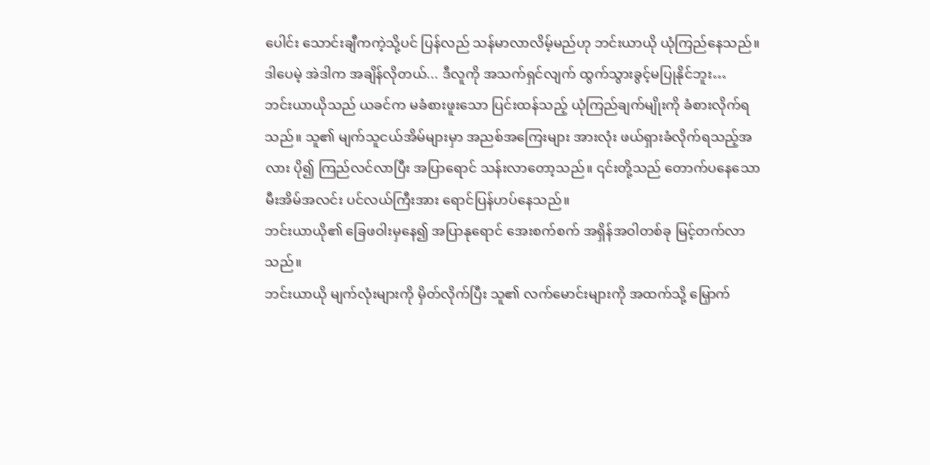ပေါင်း သောင်းချီကကဲ့သို့ပင် ပြန်လည် သန်မာလာလိမ့်မည်ဟု ဘင်းယာယို ယုံကြည်နေသည်။
ဒါပေမဲ့ အဲဒါက အချိန်လိုတယ်... ဒီလူကို အသက်ရှင်လျက် ထွက်သွားခွင့်မပြုနိုင်ဘူး…
ဘင်းယာယိုသည် ယခင်က မခံစားဖူးသော ပြင်းထန်သည့် ယုံကြည်ချက်မျိုးကို ခံစားလိုက်ရသည်။ သူ၏ မျက်သူငယ်အိမ်များမှာ အညစ်အကြေးများ အားလုံး ဖယ်ရှားခံလိုက်ရသည့်အလား ပို၍ ကြည်လင်လာပြီး အပြာရောင် သန်းလာတော့သည်။ ၎င်းတို့သည် တောက်ပနေသော မီးအိမ်အလင်း ပင်လယ်ကြီးအား ရောင်ပြန်ဟပ်နေသည်။
ဘင်းယာယို၏ ခြေဖဝါးမှနေ၍ အပြာနုရောင် အေးစက်စက် အရှိန်အဝါတစ်ခု မြင့်တက်လာသည်။
ဘင်းယာယို မျက်လုံးများကို မှိတ်လိုက်ပြီး သူ၏ လက်မောင်းများကို အထက်သို့ မြှောက်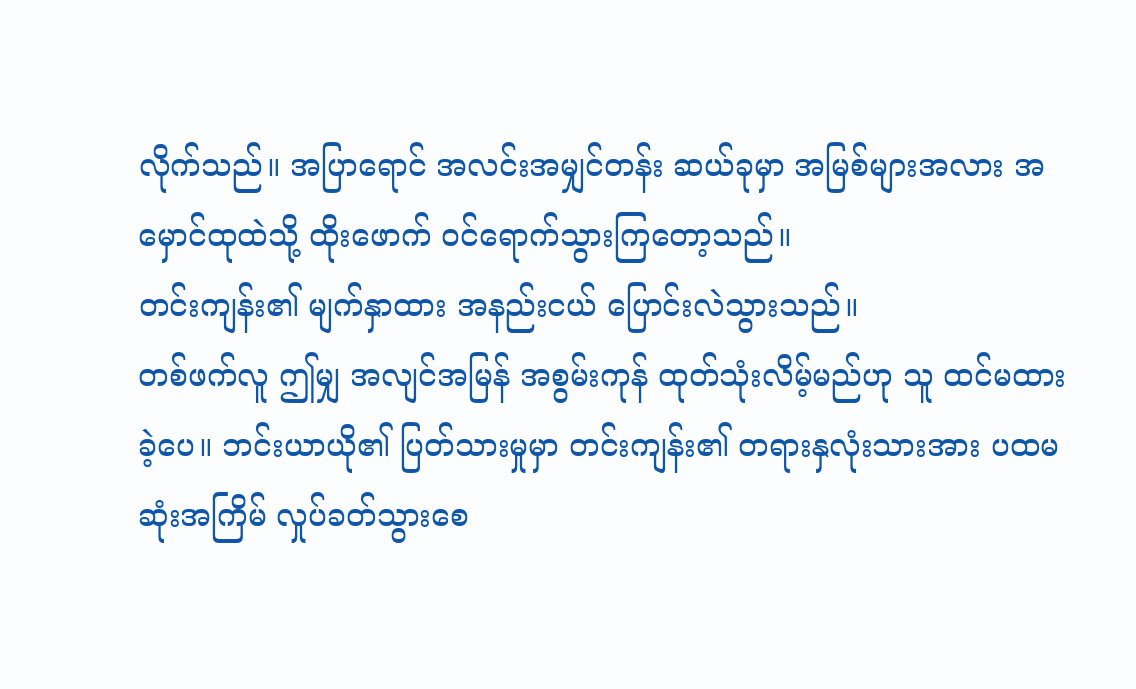လိုက်သည်။ အပြာရောင် အလင်းအမျှင်တန်း ဆယ်ခုမှာ အမြစ်များအလား အမှောင်ထုထဲသို့ ထိုးဖောက် ဝင်ရောက်သွားကြတော့သည်။
တင်းကျန်း၏ မျက်နှာထား အနည်းငယ် ပြောင်းလဲသွားသည်။
တစ်ဖက်လူ ဤမျှ အလျင်အမြန် အစွမ်းကုန် ထုတ်သုံးလိမ့်မည်ဟု သူ ထင်မထားခဲ့ပေ။ ဘင်းယာယို၏ ပြတ်သားမှုမှာ တင်းကျန်း၏ တရားနှလုံးသားအား ပထမဆုံးအကြိမ် လှုပ်ခတ်သွားစေ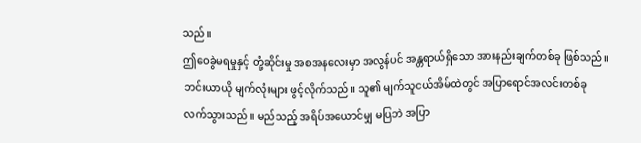သည်။
ဤဝေခွဲမရမှုနှင့် တုံ့ဆိုင်းမှု အစအနလေးမှာ အလွန်ပင် အန္တရာယ်ရှိသော အားနည်းချက်တစ်ခု ဖြစ်သည်။
ဘင်းယာယို မျက်လုံးများ ဖွင့်လိုက်သည်။ သူ၏ မျက်သူငယ်အိမ်ထဲတွင် အပြာရောင်အလင်းတစ်ခု လက်သွားသည်။ မည်သည့် အရိပ်အယောင်မျှ မပြဘဲ အပြာ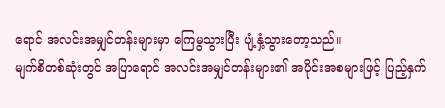ရောင် အလင်းအမျှင်တန်းများမှာ ကြေမွသွားပြီး ပျံ့နှံ့သွားတော့သည်။
မျက်စိတစ်ဆုံးတွင် အပြာရောင် အလင်းအမျှင်တန်းများ၏ အပိုင်းအစများဖြင့် ပြည့်နှက်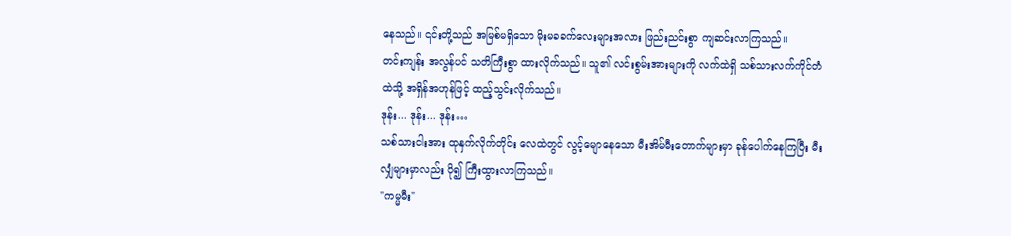နေသည်။ ၎င်းတို့သည် အမြစ်မရှိသော မိုးမခခက်လေးများအလား ဖြည်းညင်းစွာ ကျဆင်းလာကြသည်။
တင်းကျန်း အလွန်ပင် သတိကြီးစွာ ထားလိုက်သည်။ သူ၏ လင်းစွမ်းအားများကို လက်ထဲရှိ သစ်သားလက်ကိုင်တံထဲသို့ အရှိန်အဟုန်ဖြင့် ထည့်သွင်းလိုက်သည်။
ဒုန်း... ဒုန်း... ဒုန်း…
သစ်သားငါးအား ထုနှက်လိုက်တိုင်း လေထဲတွင် လွင့်မျောနေသော မီးအိမ်မီးတောက်များမှာ ခုန်ပေါက်နေကြပြီး မီးလျှံများမှာလည်း ပို၍ ကြီးထွားလာကြသည်။
"ကမ္မမီး"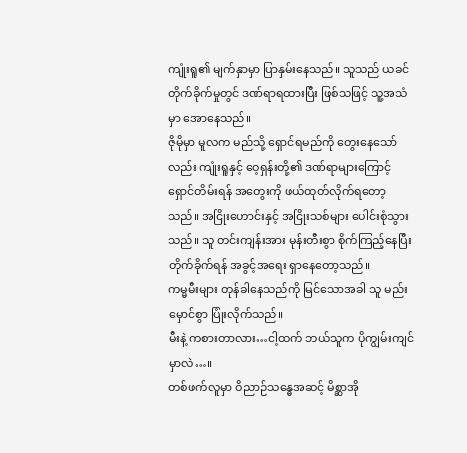ကျုံးရူ၏ မျက်နှာမှာ ပြာနှမ်းနေသည်။ သူသည် ယခင် တိုက်ခိုက်မှုတွင် ဒဏ်ရာရထားပြီး ဖြစ်သဖြင့် သူ့အသံမှာ အောနေသည်။
ဇိုမိုမှာ မူလက မည်သို့ ရှောင်ရမည်ကို တွေးနေသော်လည်း ကျုံးရူနှင့် ဝေ့ရှန်းတို့၏ ဒဏ်ရာများကြောင့် ရှောင်တိမ်းရန် အတွေးကို ဖယ်ထုတ်လိုက်ရတော့သည်။ အငြိုးဟောင်းနှင့် အငြိုးသစ်များ ပေါင်းစုံသွားသည်။ သူ တင်းကျန်းအား မုန်းတီးစွာ စိုက်ကြည့်နေပြီး တိုက်ခိုက်ရန် အခွင့်အရေး ရှာနေတော့သည်။
ကမ္မမီးများ တုန်ခါနေသည်ကို မြင်သောအခါ သူ မည်းမှောင်စွာ ပြုံးလိုက်သည်။
မီးနဲ့ ကစားတာလား…ငါ့ထက် ဘယ်သူက ပိုကျွမ်းကျင်မှာလဲ…။
တစ်ဖက်လူမှာ ဝိညာဉ်သန္ဓေအဆင့် မိစ္ဆာအို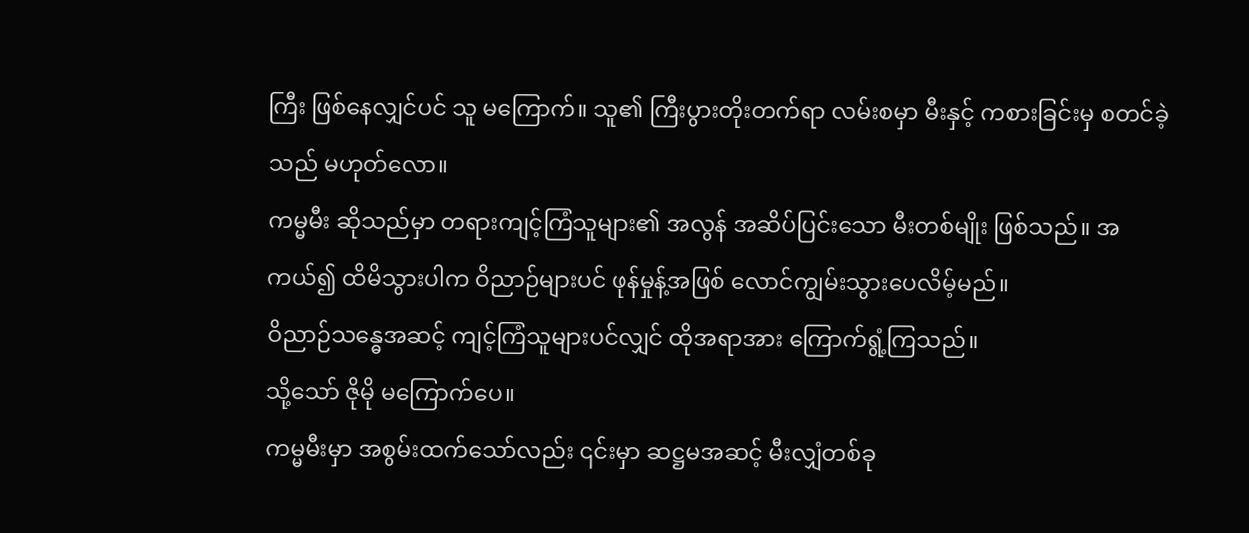ကြီး ဖြစ်နေလျှင်ပင် သူ မကြောက်။ သူ၏ ကြီးပွားတိုးတက်ရာ လမ်းစမှာ မီးနှင့် ကစားခြင်းမှ စတင်ခဲ့သည် မဟုတ်လော။
ကမ္မမီး ဆိုသည်မှာ တရားကျင့်ကြံသူများ၏ အလွန် အဆိပ်ပြင်းသော မီးတစ်မျိုး ဖြစ်သည်။ အကယ်၍ ထိမိသွားပါက ဝိညာဉ်များပင် ဖုန်မှုန့်အဖြစ် လောင်ကျွမ်းသွားပေလိမ့်မည်။
ဝိညာဉ်သန္ဓေအဆင့် ကျင့်ကြံသူများပင်လျှင် ထိုအရာအား ကြောက်ရွံ့ကြသည်။
သို့သော် ဇိုမို မကြောက်ပေ။
ကမ္မမီးမှာ အစွမ်းထက်သော်လည်း ၎င်းမှာ ဆဋ္ဌမအဆင့် မီးလျှံတစ်ခု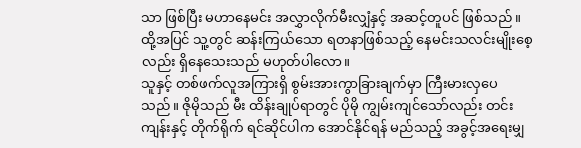သာ ဖြစ်ပြီး မဟာနေမင်း အလွှာလိုက်မီးလျှံနှင့် အဆင့်တူပင် ဖြစ်သည်။ ထို့အပြင် သူ့တွင် ဆန်းကြယ်သော ရတနာဖြစ်သည့် နေမင်းသလင်းမျိုးစေ့လည်း ရှိနေသေးသည် မဟုတ်ပါလော။
သူနှင့် တစ်ဖက်လူအကြားရှိ စွမ်းအားကွာခြားချက်မှာ ကြီးမားလှပေသည်။ ဇိုမိုသည် မီး ထိန်းချုပ်ရာတွင် ပိုမို ကျွမ်းကျင်သော်လည်း တင်းကျန်းနှင့် တိုက်ရိုက် ရင်ဆိုင်ပါက အောင်နိုင်ရန် မည်သည့် အခွင့်အရေးမျှ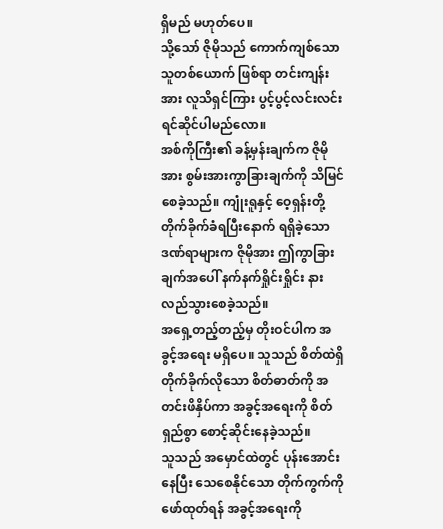ရှိမည် မဟုတ်ပေ။
သို့သော် ဇိုမိုသည် ကောက်ကျစ်သော သူတစ်ယောက် ဖြစ်ရာ တင်းကျန်းအား လူသိရှင်ကြား ပွင့်ပွင့်လင်းလင်း ရင်ဆိုင်ပါမည်လော။
အစ်ကိုကြီး၏ ခန့်မှန်းချက်က ဇိုမိုအား စွမ်းအားကွာခြားချက်ကို သိမြင်စေခဲ့သည်။ ကျုံးရူနှင့် ဝေ့ရှန်းတို့ တိုက်ခိုက်ခံရပြီးနောက် ရရှိခဲ့သော ဒဏ်ရာများက ဇိုမိုအား ဤကွာခြားချက်အပေါ် နက်နက်ရှိုင်းရှိုင်း နားလည်သွားစေခဲ့သည်။
အရှေ့တည့်တည့်မှ တိုးဝင်ပါက အခွင့်အရေး မရှိပေ။ သူသည် စိတ်ထဲရှိ တိုက်ခိုက်လိုသော စိတ်ဓာတ်ကို အတင်းဖိနှိပ်ကာ အခွင့်အရေးကို စိတ်ရှည်စွာ စောင့်ဆိုင်းနေခဲ့သည်။
သူသည် အမှောင်ထဲတွင် ပုန်းအောင်းနေပြီး သေစေနိုင်သော တိုက်ကွက်ကို ဖော်ထုတ်ရန် အခွင့်အရေးကို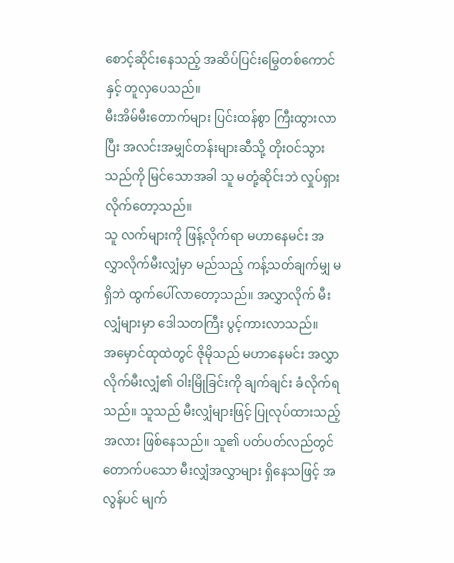စောင့်ဆိုင်းနေသည့် အဆိပ်ပြင်းမြွေတစ်ကောင်နှင့် တူလှပေသည်။
မီးအိမ်မီးတောက်များ ပြင်းထန်စွာ ကြီးထွားလာပြီး အလင်းအမျှင်တန်းများဆီသို့ တိုးဝင်သွားသည်ကို မြင်သောအခါ သူ မတုံ့ဆိုင်းဘဲ လှုပ်ရှားလိုက်တော့သည်။
သူ လက်များကို ဖြန့်လိုက်ရာ မဟာနေမင်း အလွှာလိုက်မီးလျှံမှာ မည်သည့် ကန့်သတ်ချက်မျှ မရှိဘဲ ထွက်ပေါ်လာတော့သည်။ အလွှာလိုက် မီးလျှံများမှာ ဒေါသတကြီး ပွင့်ကားလာသည်။
အမှောင်ထုထဲတွင် ဇိုမိုသည် မဟာနေမင်း အလွှာလိုက်မီးလျှံ၏ ဝါးမြိုခြင်းကို ချက်ချင်း ခံလိုက်ရသည်။ သူသည် မီးလျှံများဖြင့် ပြုလုပ်ထားသည့်အလား ဖြစ်နေသည်။ သူ၏ ပတ်ပတ်လည်တွင် တောက်ပသော မီးလျှံအလွှာများ ရှိနေသဖြင့် အလွန်ပင် မျက်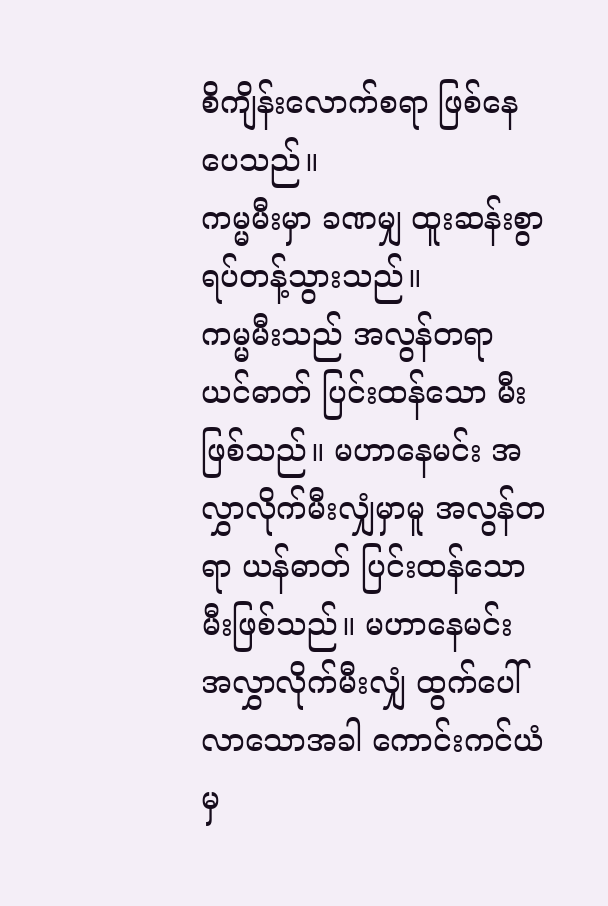စိကျိန်းလောက်စရာ ဖြစ်နေပေသည်။
ကမ္မမီးမှာ ခဏမျှ ထူးဆန်းစွာ ရပ်တန့်သွားသည်။
ကမ္မမီးသည် အလွန်တရာ ယင်ဓာတ် ပြင်းထန်သော မီးဖြစ်သည်။ မဟာနေမင်း အလွှာလိုက်မီးလျှံမှာမူ အလွန်တရာ ယန်ဓာတ် ပြင်းထန်သော မီးဖြစ်သည်။ မဟာနေမင်း အလွှာလိုက်မီးလျှံ ထွက်ပေါ်လာသောအခါ ကောင်းကင်ယံမှ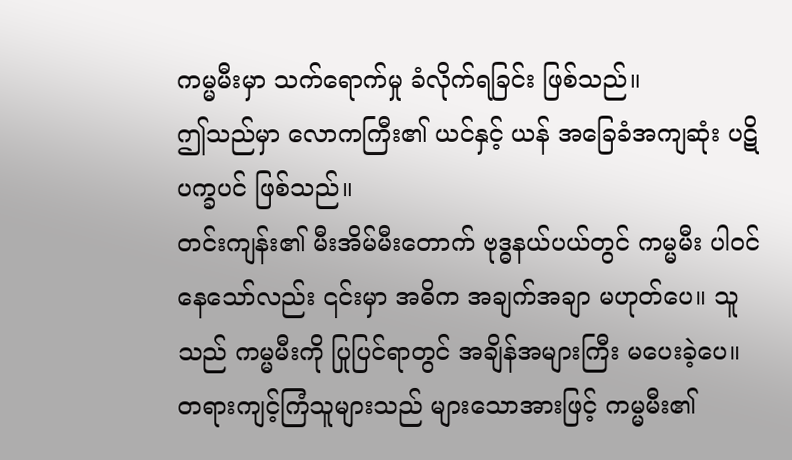ကမ္မမီးမှာ သက်ရောက်မှု ခံလိုက်ရခြင်း ဖြစ်သည်။
ဤသည်မှာ လောကကြီး၏ ယင်နှင့် ယန် အခြေခံအကျဆုံး ပဋိပက္ခပင် ဖြစ်သည်။
တင်းကျန်း၏ မီးအိမ်မီးတောက် ဗုဒ္ဓနယ်ပယ်တွင် ကမ္မမီး ပါဝင်နေသော်လည်း ၎င်းမှာ အဓိက အချက်အချာ မဟုတ်ပေ။ သူသည် ကမ္မမီးကို ပြုပြင်ရာတွင် အချိန်အများကြီး မပေးခဲ့ပေ။ တရားကျင့်ကြံသူများသည် များသောအားဖြင့် ကမ္မမီး၏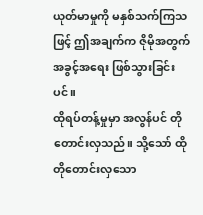ယုတ်မာမှုကို မနှစ်သက်ကြသဖြင့် ဤအချက်က ဇိုမိုအတွက် အခွင့်အရေး ဖြစ်သွားခြင်းပင်။
ထိုရပ်တန့်မှုမှာ အလွန်ပင် တိုတောင်းလှသည်။ သို့သော် ထိုတိုတောင်းလှသော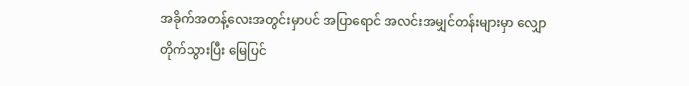အခိုက်အတန့်လေးအတွင်းမှာပင် အပြာရောင် အလင်းအမျှင်တန်းများမှာ လျှောတိုက်သွားပြီး မြေပြင်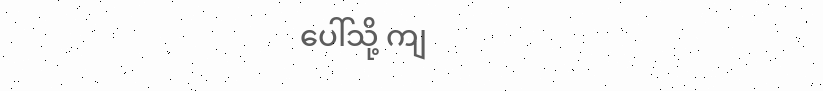ပေါ်သို့ ကျ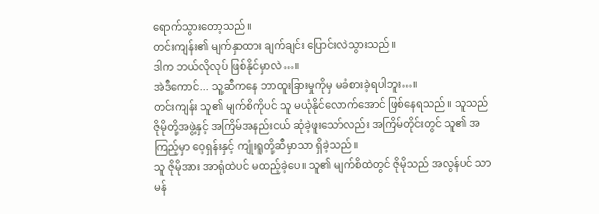ရောက်သွားတော့သည်။
တင်းကျန်း၏ မျက်နှာထား ချက်ချင်း ပြောင်းလဲသွားသည်။
ဒါက ဘယ်လိုလုပ် ဖြစ်နိုင်မှာလဲ…။
အဲဒီကောင်... သူ့ဆီကနေ ဘာထူးခြားမှုကိုမှ မခံစားခဲ့ရပါဘူး…။
တင်းကျန်း သူ၏ မျက်စိကိုပင် သူ မယုံနိုင်လောက်အောင် ဖြစ်နေရသည်။ သူသည် ဇိုမိုတို့အဖွဲ့နှင့် အကြိမ်အနည်းငယ် ဆုံခဲ့ဖူးသော်လည်း အကြိမ်တိုင်းတွင် သူ၏ အကြည့်မှာ ဝေ့ရှန်းနှင့် ကျုံးရူတို့ဆီမှာသာ ရှိခဲ့သည်။
သူ ဇိုမိုအား အာရုံထဲပင် မထည့်ခဲ့ပေ။ သူ၏ မျက်စိထဲတွင် ဇိုမိုသည် အလွန်ပင် သာမန်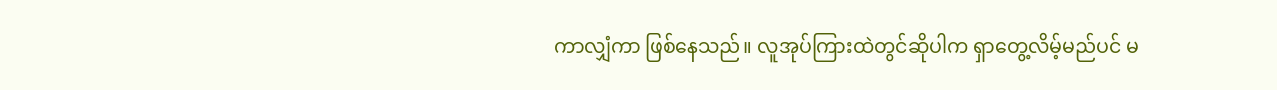ကာလျှံကာ ဖြစ်နေသည်။ လူအုပ်ကြားထဲတွင်ဆိုပါက ရှာတွေ့လိမ့်မည်ပင် မ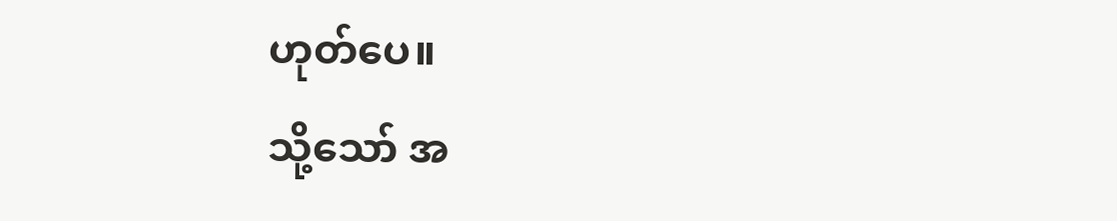ဟုတ်ပေ။
သို့သော် အ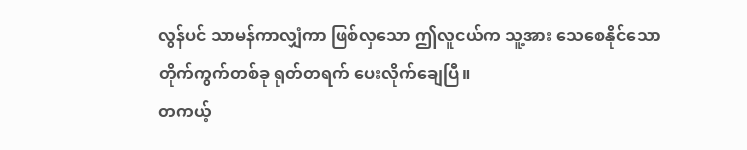လွန်ပင် သာမန်ကာလျှံကာ ဖြစ်လှသော ဤလူငယ်က သူ့အား သေစေနိုင်သော တိုက်ကွက်တစ်ခု ရုတ်တရက် ပေးလိုက်ချေပြီ။
တကယ့်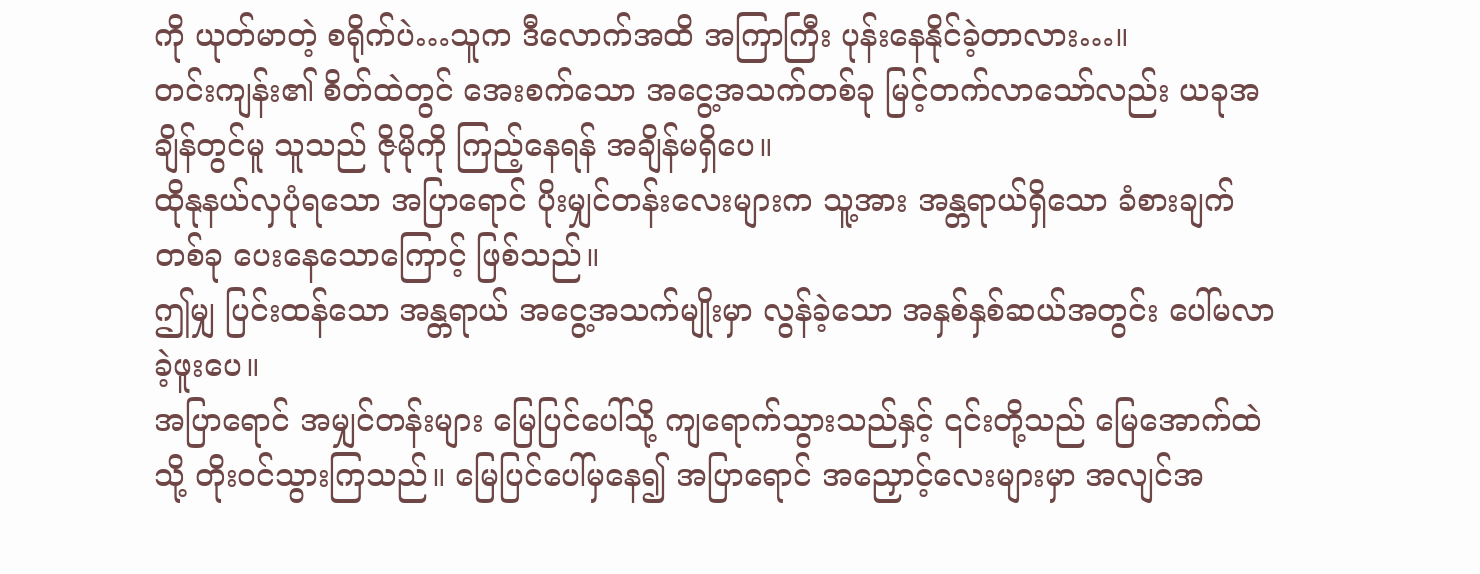ကို ယုတ်မာတဲ့ စရိုက်ပဲ…သူက ဒီလောက်အထိ အကြာကြီး ပုန်းနေနိုင်ခဲ့တာလား…။
တင်းကျန်း၏ စိတ်ထဲတွင် အေးစက်သော အငွေ့အသက်တစ်ခု မြင့်တက်လာသော်လည်း ယခုအချိန်တွင်မူ သူသည် ဇိုမိုကို ကြည့်နေရန် အချိန်မရှိပေ။
ထိုနုနယ်လှပုံရသော အပြာရောင် ပိုးမျှင်တန်းလေးများက သူ့အား အန္တရာယ်ရှိသော ခံစားချက်တစ်ခု ပေးနေသောကြောင့် ဖြစ်သည်။
ဤမျှ ပြင်းထန်သော အန္တရာယ် အငွေ့အသက်မျိုးမှာ လွန်ခဲ့သော အနှစ်နှစ်ဆယ်အတွင်း ပေါ်မလာခဲ့ဖူးပေ။
အပြာရောင် အမျှင်တန်းများ မြေပြင်ပေါ်သို့ ကျရောက်သွားသည်နှင့် ၎င်းတို့သည် မြေအောက်ထဲသို့ တိုးဝင်သွားကြသည်။ မြေပြင်ပေါ်မှနေ၍ အပြာရောင် အညှောင့်လေးများမှာ အလျင်အ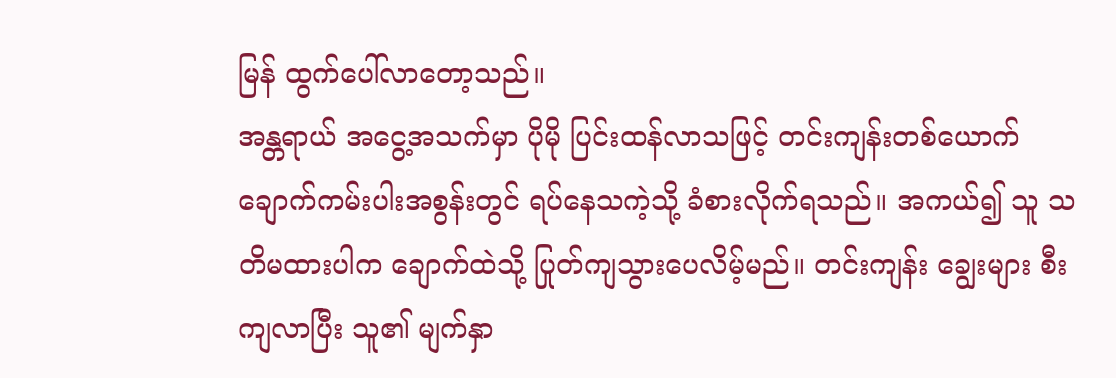မြန် ထွက်ပေါ်လာတော့သည်။
အန္တရာယ် အငွေ့အသက်မှာ ပိုမို ပြင်းထန်လာသဖြင့် တင်းကျန်းတစ်ယောက် ချောက်ကမ်းပါးအစွန်းတွင် ရပ်နေသကဲ့သို့ ခံစားလိုက်ရသည်။ အကယ်၍ သူ သတိမထားပါက ချောက်ထဲသို့ ပြုတ်ကျသွားပေလိမ့်မည်။ တင်းကျန်း ချွေးများ စီးကျလာပြီး သူ၏ မျက်နှာ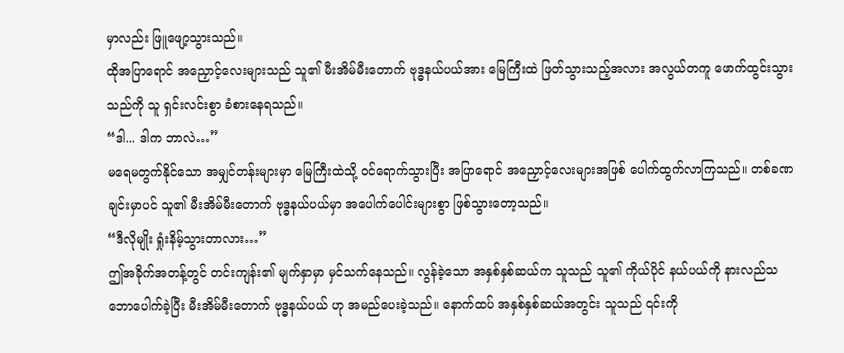မှာလည်း ဖြူဖျော့သွားသည်။
ထိုအပြာရောင် အညှောင့်လေးများသည် သူ၏ မီးအိမ်မီးတောက် ဗုဒ္ဓနယ်ပယ်အား မြေကြီးထဲ ဖြတ်သွားသည့်အလား အလွယ်တကူ ဖောက်ထွင်းသွားသည်ကို သူ ရှင်းလင်းစွာ ခံစားနေရသည်။
“ဒါ... ဒါက ဘာလဲ…”
မရေမတွက်နိုင်သော အမျှင်တန်းများမှာ မြေကြီးထဲသို့ ဝင်ရောက်သွားပြီး အပြာရောင် အညှောင့်လေးများအဖြစ် ပေါက်ထွက်လာကြသည်။ တစ်ခဏချင်းမှာပင် သူ၏ မီးအိမ်မီးတောက် ဗုဒ္ဓနယ်ပယ်မှာ အပေါက်ပေါင်းများစွာ ဖြစ်သွားတော့သည်။
“ဒီလိုမျိုး ရှုံးနိမ့်သွားတာလား…”
ဤအခိုက်အတန့်တွင် တင်းကျန်း၏ မျက်နှာမှာ မှင်သက်နေသည်။ လွန်ခဲ့သော အနှစ်နှစ်ဆယ်က သူသည် သူ၏ ကိုယ်ပိုင် နယ်ပယ်ကို နားလည်သဘောပေါက်ခဲ့ပြီး မီးအိမ်မီးတောက် ဗုဒ္ဓနယ်ပယ် ဟု အမည်ပေးခဲ့သည်။ နောက်ထပ် အနှစ်နှစ်ဆယ်အတွင်း သူသည် ၎င်းကို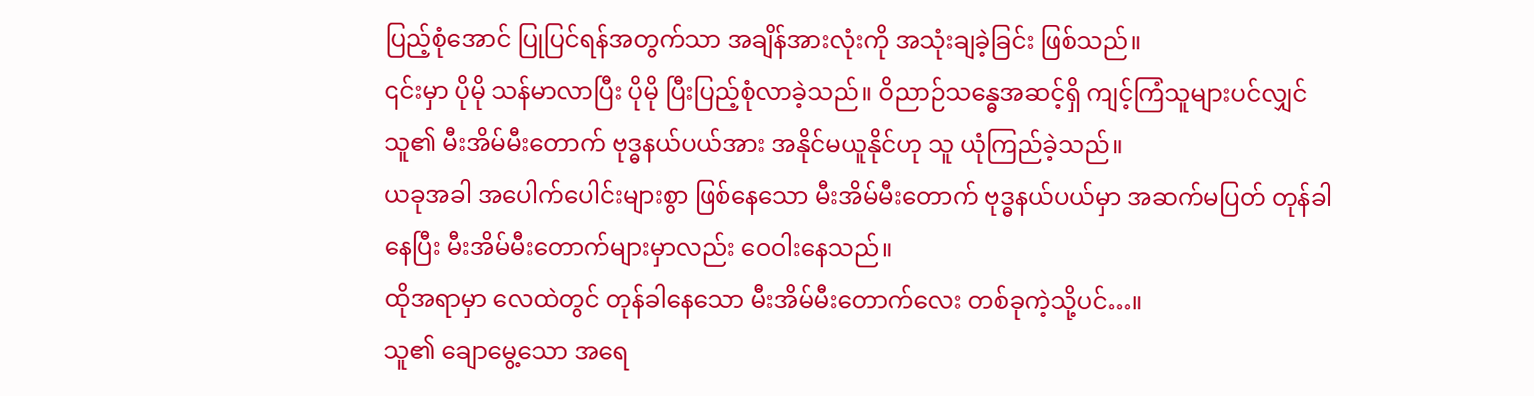ပြည့်စုံအောင် ပြုပြင်ရန်အတွက်သာ အချိန်အားလုံးကို အသုံးချခဲ့ခြင်း ဖြစ်သည်။
၎င်းမှာ ပိုမို သန်မာလာပြီး ပိုမို ပြီးပြည့်စုံလာခဲ့သည်။ ဝိညာဉ်သန္ဓေအဆင့်ရှိ ကျင့်ကြံသူများပင်လျှင် သူ၏ မီးအိမ်မီးတောက် ဗုဒ္ဓနယ်ပယ်အား အနိုင်မယူနိုင်ဟု သူ ယုံကြည်ခဲ့သည်။
ယခုအခါ အပေါက်ပေါင်းများစွာ ဖြစ်နေသော မီးအိမ်မီးတောက် ဗုဒ္ဓနယ်ပယ်မှာ အဆက်မပြတ် တုန်ခါနေပြီး မီးအိမ်မီးတောက်များမှာလည်း ဝေဝါးနေသည်။
ထိုအရာမှာ လေထဲတွင် တုန်ခါနေသော မီးအိမ်မီးတောက်လေး တစ်ခုကဲ့သို့ပင်…။
သူ၏ ချောမွေ့သော အရေ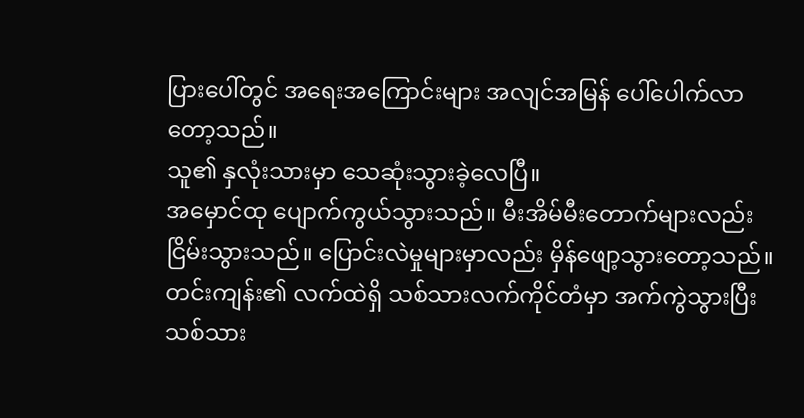ပြားပေါ်တွင် အရေးအကြောင်းများ အလျင်အမြန် ပေါ်ပေါက်လာတော့သည်။
သူ၏ နှလုံးသားမှာ သေဆုံးသွားခဲ့လေပြီ။
အမှောင်ထု ပျောက်ကွယ်သွားသည်။ မီးအိမ်မီးတောက်များလည်း ငြိမ်းသွားသည်။ ပြောင်းလဲမှုများမှာလည်း မှိန်ဖျော့သွားတော့သည်။
တင်းကျန်း၏ လက်ထဲရှိ သစ်သားလက်ကိုင်တံမှာ အက်ကွဲသွားပြီး သစ်သား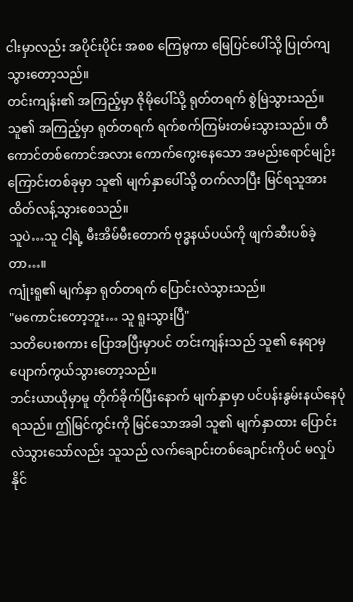ငါးမှာလည်း အပိုင်းပိုင်း အစစ ကြေမွကာ မြေပြင်ပေါ်သို့ ပြုတ်ကျသွားတော့သည်။
တင်းကျန်း၏ အကြည့်မှာ ဇိုမိုပေါ်သို့ ရုတ်တရက် စွဲမြဲသွားသည်။
သူ၏ အကြည့်မှာ ရုတ်တရက် ရက်စက်ကြမ်းတမ်းသွားသည်။ တီကောင်တစ်ကောင်အလား ကောက်ကွေးနေသော အမည်းရောင်မျဉ်းကြောင်းတစ်ခုမှာ သူ၏ မျက်နှာပေါ်သို့ တက်လာပြီး မြင်ရသူအား ထိတ်လန့်သွားစေသည်။
သူပဲ…သူ ငါ့ရဲ့ မီးအိမ်မီးတောက် ဗုဒ္ဓနယ်ပယ်ကို ဖျက်ဆီးပစ်ခဲ့တာ…။
ကျုံးရူ၏ မျက်နှာ ရုတ်တရက် ပြောင်းလဲသွားသည်။
"မကောင်းတော့ဘူး… သူ ရူးသွားပြီ"
သတိပေးစကား ပြောအပြီးမှာပင် တင်းကျန်းသည် သူ၏ နေရာမှ ပျောက်ကွယ်သွားတော့သည်။
ဘင်းယာယိုမှာမူ တိုက်ခိုက်ပြီးနောက် မျက်နှာမှာ ပင်ပန်းနွမ်းနယ်နေပုံရသည်။ ဤမြင်ကွင်းကို မြင်သောအခါ သူ၏ မျက်နှာထား ပြောင်းလဲသွားသော်လည်း သူသည် လက်ချောင်းတစ်ချောင်းကိုပင် မလှုပ်နိုင်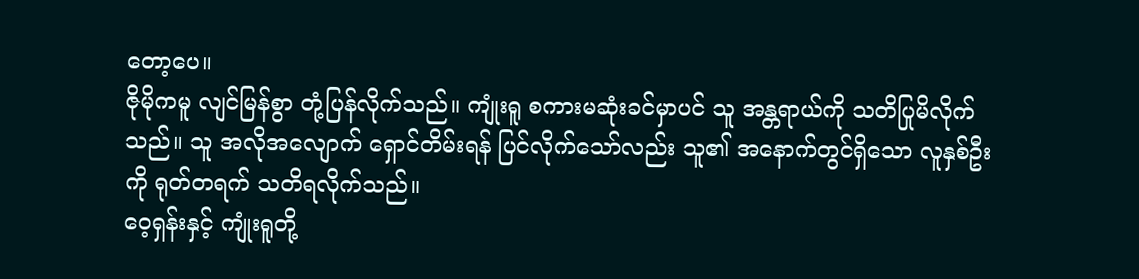တော့ပေ။
ဇိုမိုကမူ လျင်မြန်စွာ တုံ့ပြန်လိုက်သည်။ ကျုံးရူ စကားမဆုံးခင်မှာပင် သူ အန္တရာယ်ကို သတိပြုမိလိုက်သည်။ သူ အလိုအလျောက် ရှောင်တိမ်းရန် ပြင်လိုက်သော်လည်း သူ၏ အနောက်တွင်ရှိသော လူနှစ်ဦးကို ရုတ်တရက် သတိရလိုက်သည်။
ဝေ့ရှန်းနှင့် ကျုံးရူတို့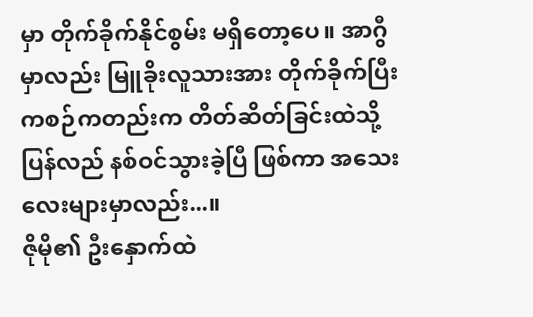မှာ တိုက်ခိုက်နိုင်စွမ်း မရှိတော့ပေ။ အာဂွီမှာလည်း မြူခိုးလူသားအား တိုက်ခိုက်ပြီးကစဉ်ကတည်းက တိတ်ဆိတ်ခြင်းထဲသို့ ပြန်လည် နစ်ဝင်သွားခဲ့ပြီ ဖြစ်ကာ အသေးလေးများမှာလည်း...။
ဇိုမို၏ ဦးနှောက်ထဲ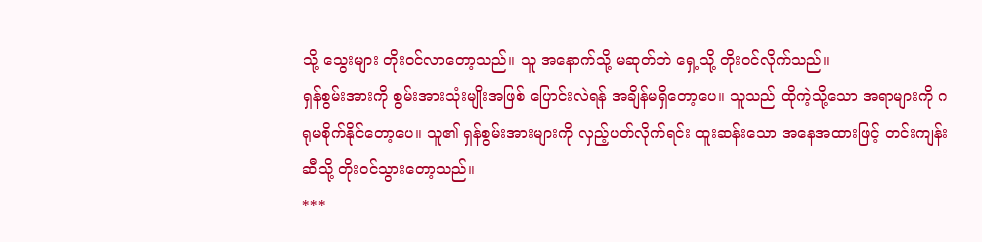သို့ သွေးများ တိုးဝင်လာတော့သည်။ သူ အနောက်သို့ မဆုတ်ဘဲ ရှေ့သို့ တိုးဝင်လိုက်သည်။
ရှန်စွမ်းအားကို စွမ်းအားသုံးမျိုးအဖြစ် ပြောင်းလဲရန် အချိန်မရှိတော့ပေ။ သူသည် ထိုကဲ့သို့သော အရာများကို ဂရုမစိုက်နိုင်တော့ပေ။ သူ၏ ရှန်စွမ်းအားများကို လှည့်ပတ်လိုက်ရင်း ထူးဆန်းသော အနေအထားဖြင့် တင်းကျန်းဆီသို့ တိုးဝင်သွားတော့သည်။
***